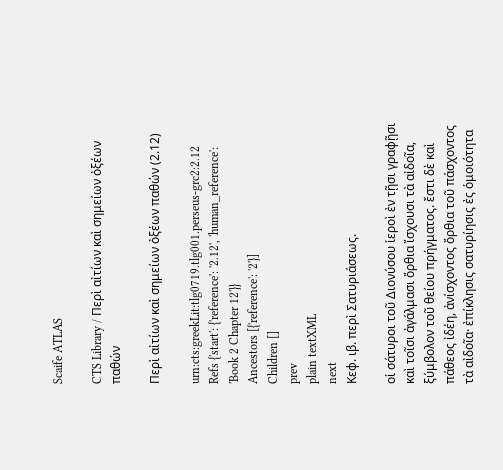Scaife ATLAS

CTS Library / Περὶ αἰτίων καὶ σημείων ὀξέων παθών

Περὶ αἰτίων καὶ σημείων ὀξέων παθών (2.12)

urn:cts:greekLit:tlg0719.tlg001.perseus-grc2:2.12
Refs {'start': {'reference': '2.12', 'human_reference': 'Book 2 Chapter 12'}}
Ancestors [{'reference': '2'}]
Children []
prev
plain textXML
next
Κεφ. ιβ. περὶ Σατυριάσεως.

οἱ σάτυροι τοῦ Διονύσου ἱεροὶ ἐν τῇσι γραφῇσι καὶ τοῖσι ἀγάλμασι ὄρθια ἴσχουσι τὰ αἰδοῖα, ξύμβολον τοῦ θείου πρήγματος. ἔστι δὲ καὶ πάθεος ἰδέη, ἀνίσχοντος ὄρθια τοῦ πάσχοντος τὰ αἰδοῖα· ἐπίκλησις σατυρίησις ἐς ὁμοιότητα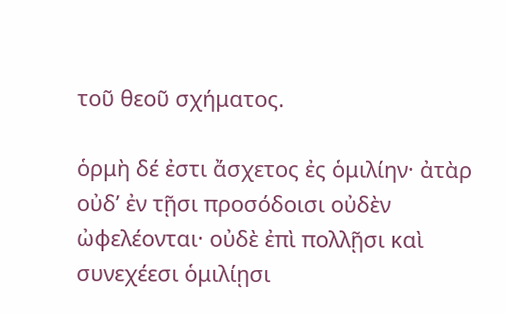τοῦ θεοῦ σχήματος.

ὁρμὴ δέ ἐστι ἄσχετος ἐς ὁμιλίην· ἀτὰρ οὐδʼ ἐν τῇσι προσόδοισι οὐδὲν ὠφελέονται· οὐδὲ ἐπὶ πολλῇσι καὶ συνεχέεσι ὁμιλίῃσι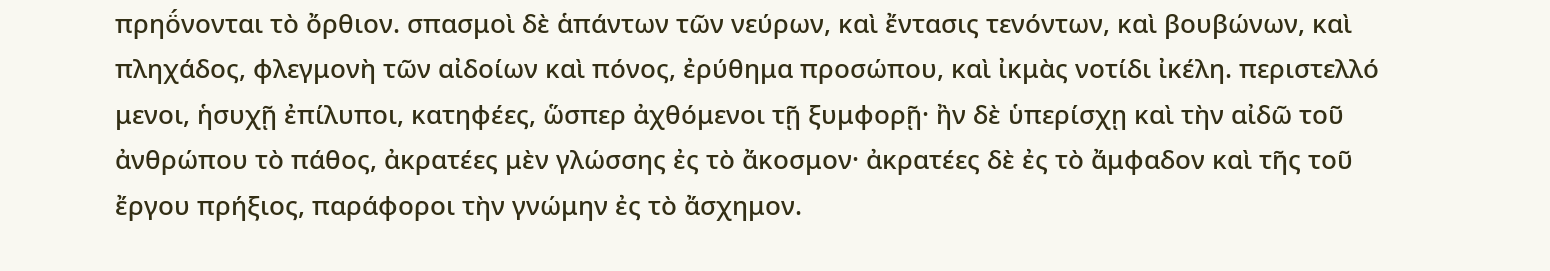πρηο̈́νονται τὸ ὄρθιον. σπασμοὶ δὲ ἁπάντων τῶν νεύρων, καὶ ἔντασις τενόντων, καὶ βουβώνων, καὶ πληχάδος, φλεγμονὴ τῶν αἰδοίων καὶ πόνος, ἐρύθημα προσώπου, καὶ ἰκμὰς νοτίδι ἰκέλη. περιστελλό μενοι, ἡσυχῇ ἐπίλυποι, κατηφέες, ὥσπερ ἀχθόμενοι τῇ ξυμφορῇ· ἢν δὲ ὑπερίσχῃ καὶ τὴν αἰδῶ τοῦ ἀνθρώπου τὸ πάθος, ἀκρατέες μὲν γλώσσης ἐς τὸ ἄκοσμον· ἀκρατέες δὲ ἐς τὸ ἄμφαδον καὶ τῆς τοῦ ἔργου πρήξιος, παράφοροι τὴν γνώμην ἐς τὸ ἄσχημον.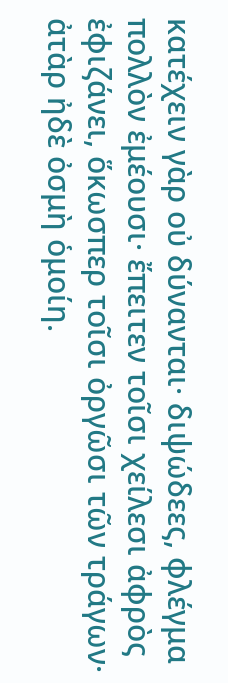κατέχειν γὰρ οὐ δύνανται· διψώδεες, φλέγμα πολλὸν ἐμέουσι· ἔπειτεν τοῖσι χείλεσι ἀφρὸς ἐφιζάνει, ὅκωσπερ τοῖσι ὀργῶσι τῶν τράγων· ἀτὰρ ἠδὲ ὀσμὴ ὁμοίη.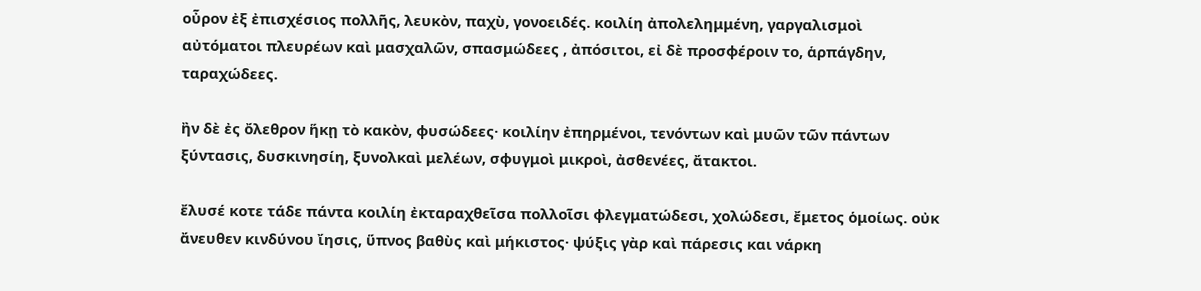οὖρον ἐξ ἐπισχέσιος πολλῆς, λευκὸν, παχὺ, γονοειδές. κοιλίη ἀπολελημμένη, γαργαλισμοὶ αὐτόματοι πλευρέων καὶ μασχαλῶν, σπασμώδεες , ἀπόσιτοι, εἰ δὲ προσφέροιν το, ἁρπάγδην, ταραχώδεες.

ἢν δὲ ἐς ὄλεθρον ἥκῃ τὸ κακὸν, φυσώδεες· κοιλίην ἐπηρμένοι, τενόντων καὶ μυῶν τῶν πάντων ξύντασις, δυσκινησίη, ξυνολκαὶ μελέων, σφυγμοὶ μικροὶ, ἀσθενέες, ἄτακτοι.

ἔλυσέ κοτε τάδε πάντα κοιλίη ἐκταραχθεῖσα πολλοῖσι φλεγματώδεσι, χολώδεσι, ἔμετος ὁμοίως. οὐκ ἄνευθεν κινδύνου ἴησις, ὕπνος βαθὺς καὶ μήκιστος· ψύξις γὰρ καὶ πάρεσις και νάρκη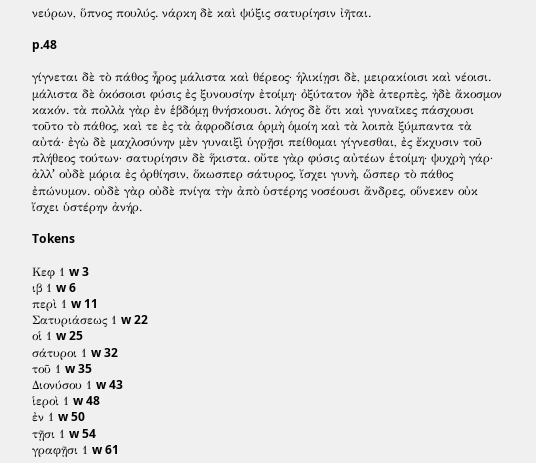νεύρων, ὕπνος πουλύς. νάρκη δὲ καὶ ψύξις σατυρίησιν ἰῆται.

p.48

γίγνεται δὲ τὸ πάθος ἦρος μάλιστα καὶ θέρεος· ἡλικίῃσι δὲ, μειρακίοισι καὶ νέοισι. μάλιστα δὲ ὁκόσοισι φύσις ἐς ξυνουσίην ἐτοίμη· ὀξύτατον ἠδὲ ἀτερπὲς, ἠδὲ ἄκοσμον κακόν. τὰ πολλὰ γὰρ ἐν ἑβδόμῃ θνήσκουσι. λόγος δὲ ὅτι καὶ γυναῖκες πάσχουσι τοῦτο τὸ πάθος, καὶ τε ἐς τὰ ἀφροδίσια ὁρμὴ ὁμοίη καὶ τὰ λοιπὰ ξύμπαντα τὰ αὐτά· ἐγὼ δὲ μαχλοσύνην μὲν γυναιξὶ ὑγρῇσι πείθομαι γίγνεσθαι, ἐς ἔκχυσιν τοῦ πλήθεος τούτων· σατυρίησιν δὲ ἥκιστα. οὔτε γὰρ φύσις αὐτέων ἑτοίμη· ψυχρὴ γάρ· ἀλλʼ οὐδὲ μόρια ἐς ὀρθίησιν, ὅκωσπερ σάτυρος, ἴσχει γυνὴ, ὥσπερ τὸ πάθος ἐπώνυμον. οὐδὲ γὰρ οὐδὲ πνίγα τὴν ἀπὸ ὑστέρης νοσέουσι ἄνδρες, οὕνεκεν οὐκ ἴσχει ὑστέρην ἀνήρ.

Tokens

Κεφ 1 w 3
ιβ 1 w 6
περὶ 1 w 11
Σατυριάσεως 1 w 22
οἱ 1 w 25
σάτυροι 1 w 32
τοῦ 1 w 35
Διονύσου 1 w 43
ἱεροὶ 1 w 48
ἐν 1 w 50
τῇσι 1 w 54
γραφῇσι 1 w 61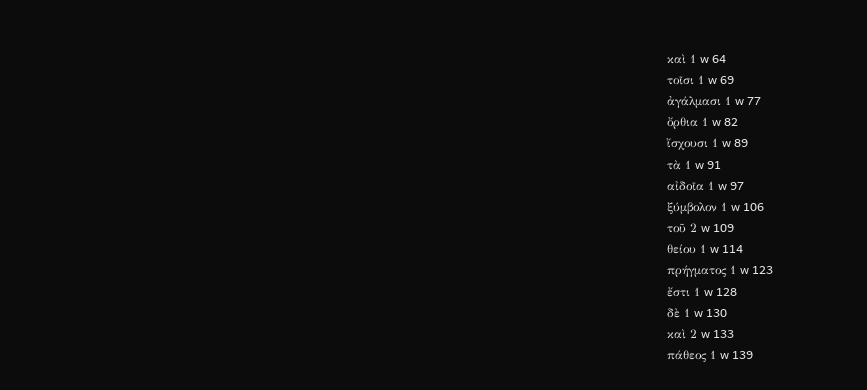καὶ 1 w 64
τοῖσι 1 w 69
ἀγάλμασι 1 w 77
ὄρθια 1 w 82
ἴσχουσι 1 w 89
τὰ 1 w 91
αἰδοῖα 1 w 97
ξύμβολον 1 w 106
τοῦ 2 w 109
θείου 1 w 114
πρήγματος 1 w 123
ἔστι 1 w 128
δὲ 1 w 130
καὶ 2 w 133
πάθεος 1 w 139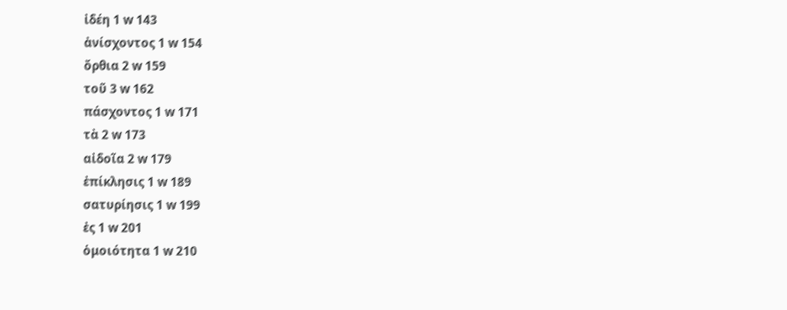ἰδέη 1 w 143
ἀνίσχοντος 1 w 154
ὄρθια 2 w 159
τοῦ 3 w 162
πάσχοντος 1 w 171
τὰ 2 w 173
αἰδοῖα 2 w 179
ἐπίκλησις 1 w 189
σατυρίησις 1 w 199
ἐς 1 w 201
ὁμοιότητα 1 w 210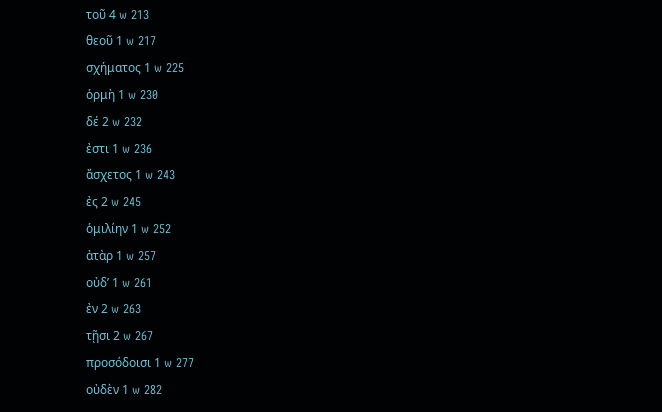τοῦ 4 w 213
θεοῦ 1 w 217
σχήματος 1 w 225
ὁρμὴ 1 w 230
δέ 2 w 232
ἐστι 1 w 236
ἄσχετος 1 w 243
ἐς 2 w 245
ὁμιλίην 1 w 252
ἀτὰρ 1 w 257
οὐδʼ 1 w 261
ἐν 2 w 263
τῇσι 2 w 267
προσόδοισι 1 w 277
οὐδὲν 1 w 282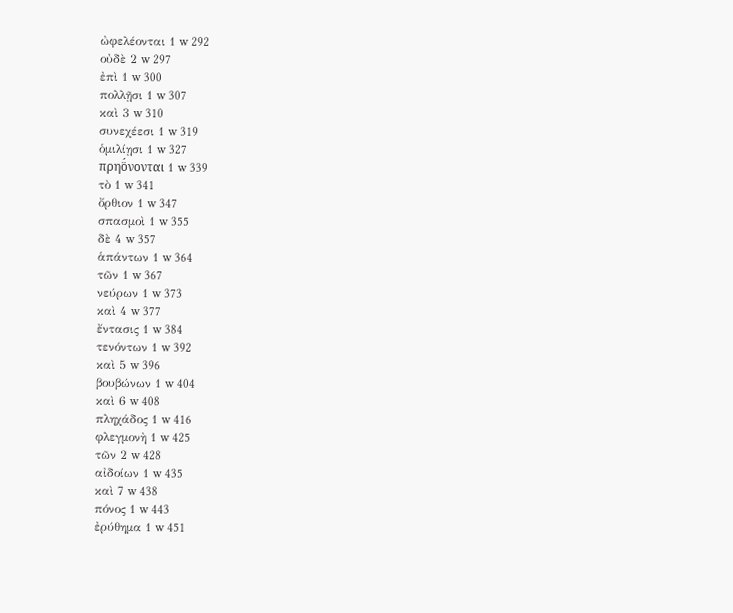ὠφελέονται 1 w 292
οὐδὲ 2 w 297
ἐπὶ 1 w 300
πολλῇσι 1 w 307
καὶ 3 w 310
συνεχέεσι 1 w 319
ὁμιλίῃσι 1 w 327
πρηο̈́νονται 1 w 339
τὸ 1 w 341
ὄρθιον 1 w 347
σπασμοὶ 1 w 355
δὲ 4 w 357
ἁπάντων 1 w 364
τῶν 1 w 367
νεύρων 1 w 373
καὶ 4 w 377
ἔντασις 1 w 384
τενόντων 1 w 392
καὶ 5 w 396
βουβώνων 1 w 404
καὶ 6 w 408
πληχάδος 1 w 416
φλεγμονὴ 1 w 425
τῶν 2 w 428
αἰδοίων 1 w 435
καὶ 7 w 438
πόνος 1 w 443
ἐρύθημα 1 w 451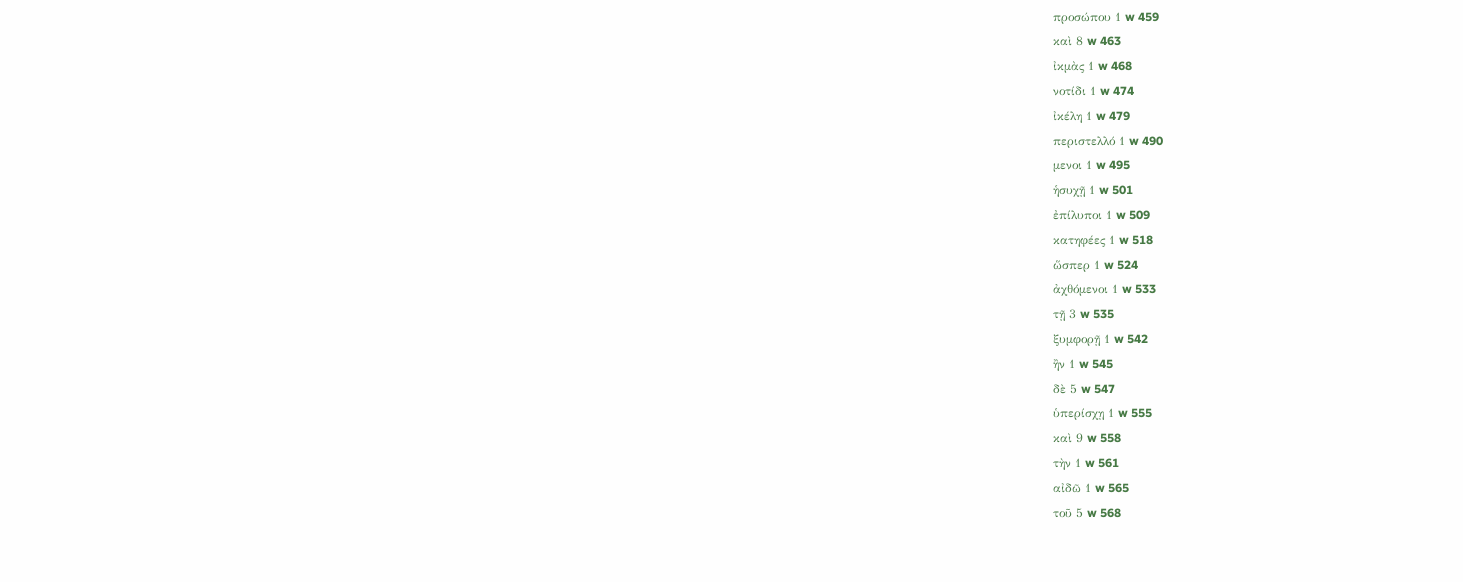προσώπου 1 w 459
καὶ 8 w 463
ἰκμὰς 1 w 468
νοτίδι 1 w 474
ἰκέλη 1 w 479
περιστελλό 1 w 490
μενοι 1 w 495
ἡσυχῇ 1 w 501
ἐπίλυποι 1 w 509
κατηφέες 1 w 518
ὥσπερ 1 w 524
ἀχθόμενοι 1 w 533
τῇ 3 w 535
ξυμφορῇ 1 w 542
ἢν 1 w 545
δὲ 5 w 547
ὑπερίσχῃ 1 w 555
καὶ 9 w 558
τὴν 1 w 561
αἰδῶ 1 w 565
τοῦ 5 w 568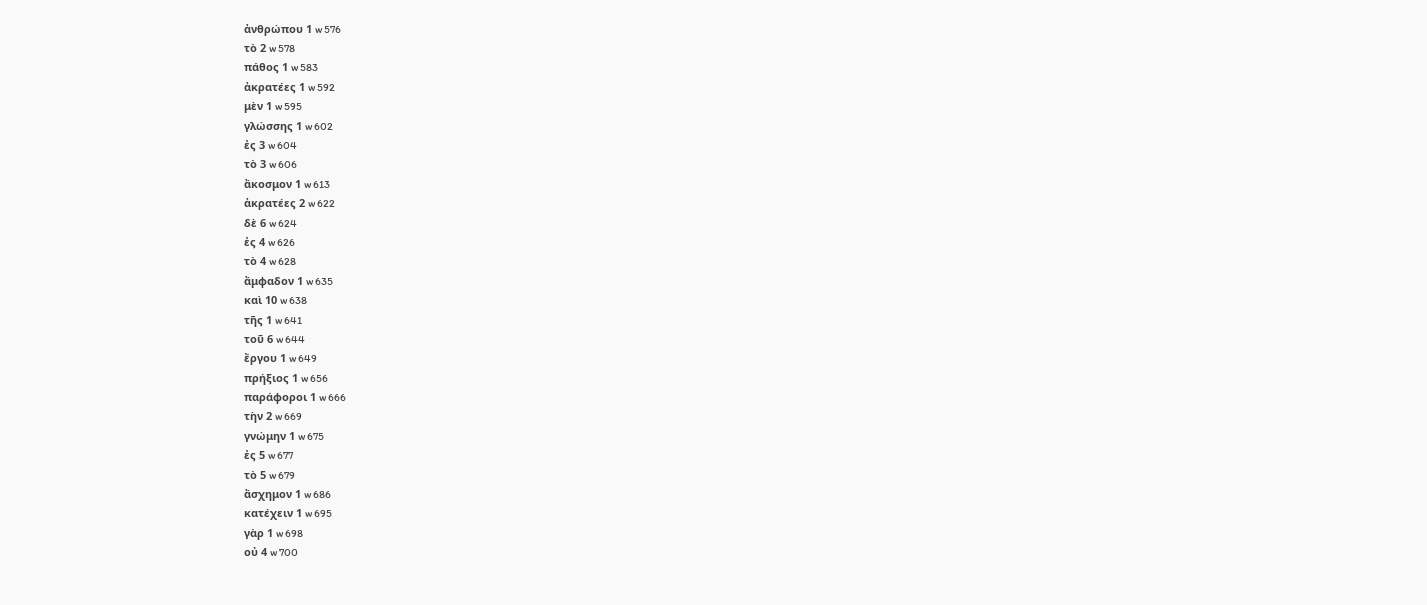ἀνθρώπου 1 w 576
τὸ 2 w 578
πάθος 1 w 583
ἀκρατέες 1 w 592
μὲν 1 w 595
γλώσσης 1 w 602
ἐς 3 w 604
τὸ 3 w 606
ἄκοσμον 1 w 613
ἀκρατέες 2 w 622
δὲ 6 w 624
ἐς 4 w 626
τὸ 4 w 628
ἄμφαδον 1 w 635
καὶ 10 w 638
τῆς 1 w 641
τοῦ 6 w 644
ἔργου 1 w 649
πρήξιος 1 w 656
παράφοροι 1 w 666
τὴν 2 w 669
γνώμην 1 w 675
ἐς 5 w 677
τὸ 5 w 679
ἄσχημον 1 w 686
κατέχειν 1 w 695
γὰρ 1 w 698
οὐ 4 w 700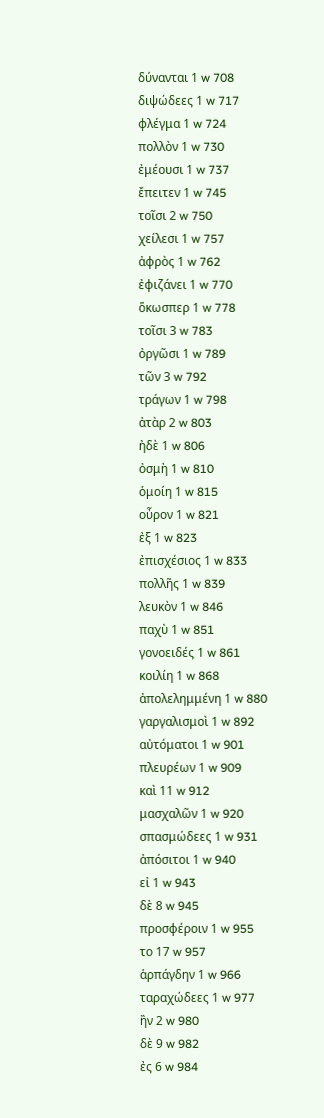δύνανται 1 w 708
διψώδεες 1 w 717
φλέγμα 1 w 724
πολλὸν 1 w 730
ἐμέουσι 1 w 737
ἔπειτεν 1 w 745
τοῖσι 2 w 750
χείλεσι 1 w 757
ἀφρὸς 1 w 762
ἐφιζάνει 1 w 770
ὅκωσπερ 1 w 778
τοῖσι 3 w 783
ὀργῶσι 1 w 789
τῶν 3 w 792
τράγων 1 w 798
ἀτὰρ 2 w 803
ἠδὲ 1 w 806
ὀσμὴ 1 w 810
ὁμοίη 1 w 815
οὖρον 1 w 821
ἐξ 1 w 823
ἐπισχέσιος 1 w 833
πολλῆς 1 w 839
λευκὸν 1 w 846
παχὺ 1 w 851
γονοειδές 1 w 861
κοιλίη 1 w 868
ἀπολελημμένη 1 w 880
γαργαλισμοὶ 1 w 892
αὐτόματοι 1 w 901
πλευρέων 1 w 909
καὶ 11 w 912
μασχαλῶν 1 w 920
σπασμώδεες 1 w 931
ἀπόσιτοι 1 w 940
εἰ 1 w 943
δὲ 8 w 945
προσφέροιν 1 w 955
το 17 w 957
ἁρπάγδην 1 w 966
ταραχώδεες 1 w 977
ἢν 2 w 980
δὲ 9 w 982
ἐς 6 w 984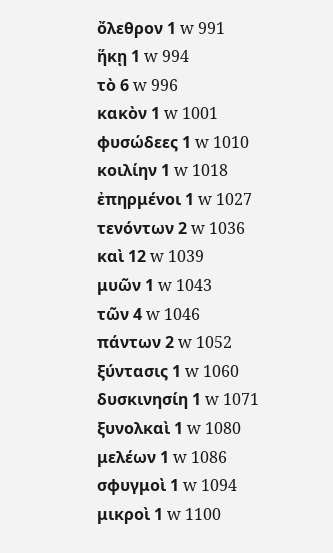ὄλεθρον 1 w 991
ἥκῃ 1 w 994
τὸ 6 w 996
κακὸν 1 w 1001
φυσώδεες 1 w 1010
κοιλίην 1 w 1018
ἐπηρμένοι 1 w 1027
τενόντων 2 w 1036
καὶ 12 w 1039
μυῶν 1 w 1043
τῶν 4 w 1046
πάντων 2 w 1052
ξύντασις 1 w 1060
δυσκινησίη 1 w 1071
ξυνολκαὶ 1 w 1080
μελέων 1 w 1086
σφυγμοὶ 1 w 1094
μικροὶ 1 w 1100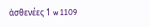ἀσθενέες 1 w 1109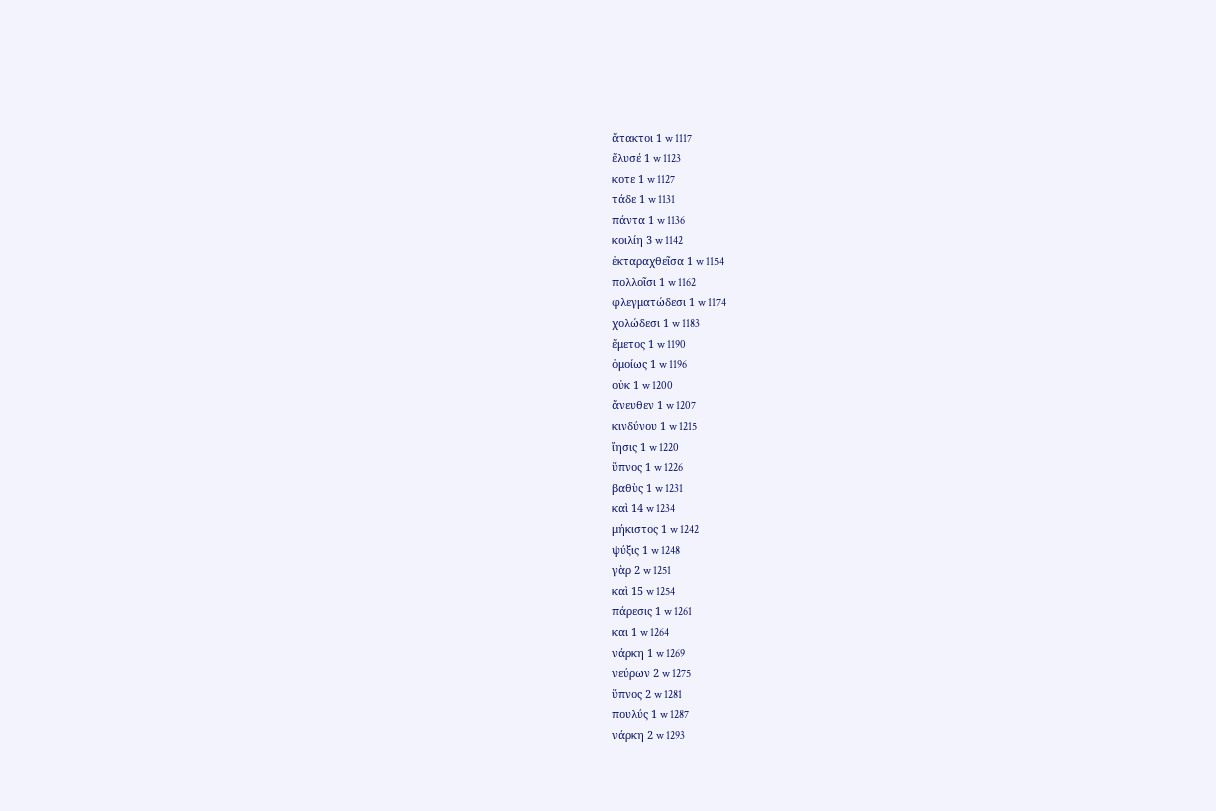ἄτακτοι 1 w 1117
ἔλυσέ 1 w 1123
κοτε 1 w 1127
τάδε 1 w 1131
πάντα 1 w 1136
κοιλίη 3 w 1142
ἐκταραχθεῖσα 1 w 1154
πολλοῖσι 1 w 1162
φλεγματώδεσι 1 w 1174
χολώδεσι 1 w 1183
ἔμετος 1 w 1190
ὁμοίως 1 w 1196
οὐκ 1 w 1200
ἄνευθεν 1 w 1207
κινδύνου 1 w 1215
ἴησις 1 w 1220
ὕπνος 1 w 1226
βαθὺς 1 w 1231
καὶ 14 w 1234
μήκιστος 1 w 1242
ψύξις 1 w 1248
γὰρ 2 w 1251
καὶ 15 w 1254
πάρεσις 1 w 1261
και 1 w 1264
νάρκη 1 w 1269
νεύρων 2 w 1275
ὕπνος 2 w 1281
πουλύς 1 w 1287
νάρκη 2 w 1293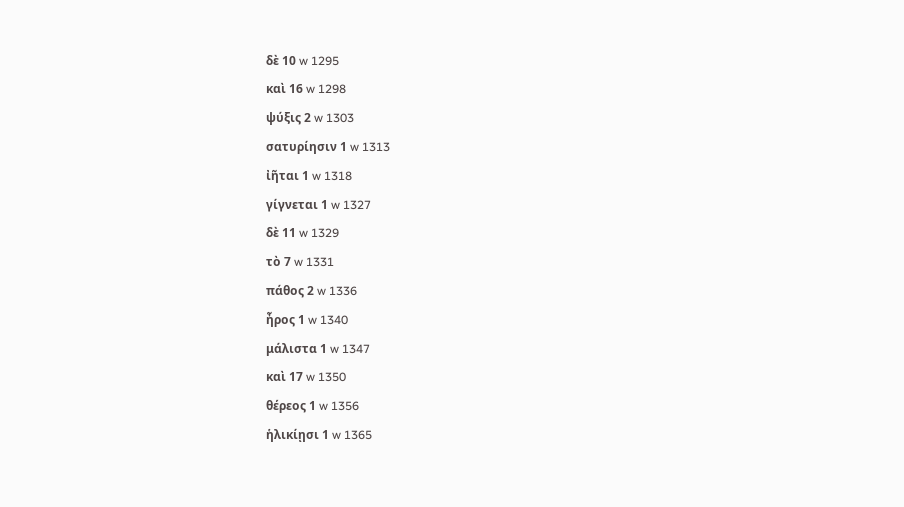δὲ 10 w 1295
καὶ 16 w 1298
ψύξις 2 w 1303
σατυρίησιν 1 w 1313
ἰῆται 1 w 1318
γίγνεται 1 w 1327
δὲ 11 w 1329
τὸ 7 w 1331
πάθος 2 w 1336
ἦρος 1 w 1340
μάλιστα 1 w 1347
καὶ 17 w 1350
θέρεος 1 w 1356
ἡλικίῃσι 1 w 1365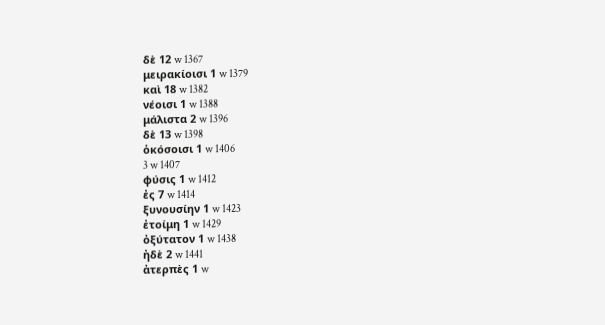δὲ 12 w 1367
μειρακίοισι 1 w 1379
καὶ 18 w 1382
νέοισι 1 w 1388
μάλιστα 2 w 1396
δὲ 13 w 1398
ὁκόσοισι 1 w 1406
3 w 1407
φύσις 1 w 1412
ἐς 7 w 1414
ξυνουσίην 1 w 1423
ἐτοίμη 1 w 1429
ὀξύτατον 1 w 1438
ἠδὲ 2 w 1441
ἀτερπὲς 1 w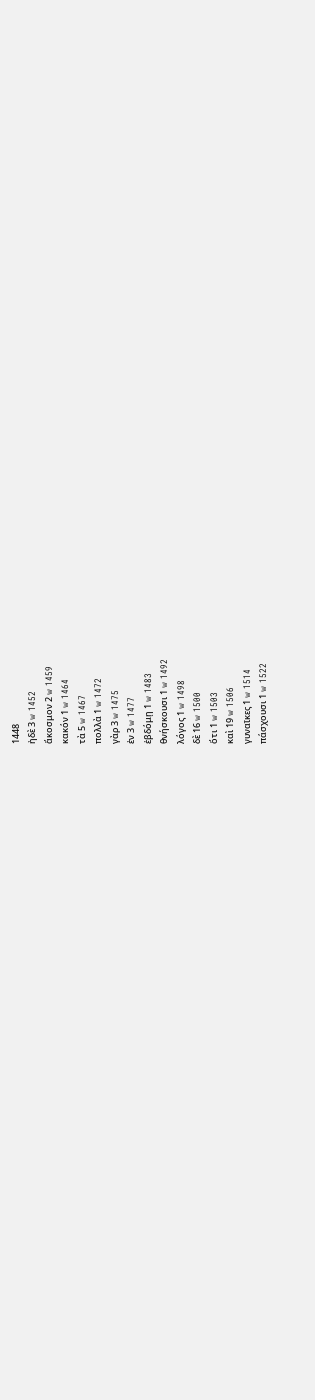1448
ἠδὲ 3 w 1452
ἄκοσμον 2 w 1459
κακόν 1 w 1464
τὰ 5 w 1467
πολλὰ 1 w 1472
γὰρ 3 w 1475
ἐν 3 w 1477
ἑβδόμῃ 1 w 1483
θνήσκουσι 1 w 1492
λόγος 1 w 1498
δὲ 16 w 1500
ὅτι 1 w 1503
καὶ 19 w 1506
γυναῖκες 1 w 1514
πάσχουσι 1 w 1522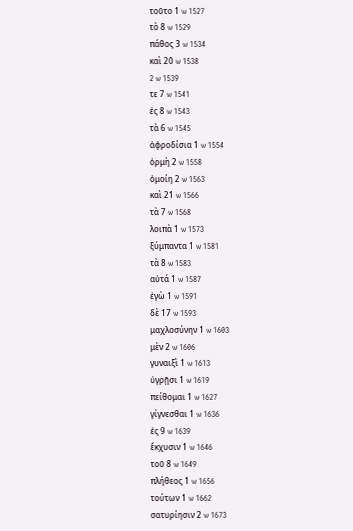τοῦτο 1 w 1527
τὸ 8 w 1529
πάθος 3 w 1534
καὶ 20 w 1538
2 w 1539
τε 7 w 1541
ἐς 8 w 1543
τὰ 6 w 1545
ἀφροδίσια 1 w 1554
ὁρμὴ 2 w 1558
ὁμοίη 2 w 1563
καὶ 21 w 1566
τὰ 7 w 1568
λοιπὰ 1 w 1573
ξύμπαντα 1 w 1581
τὰ 8 w 1583
αὐτά 1 w 1587
ἐγὼ 1 w 1591
δὲ 17 w 1593
μαχλοσύνην 1 w 1603
μὲν 2 w 1606
γυναιξὶ 1 w 1613
ὑγρῇσι 1 w 1619
πείθομαι 1 w 1627
γίγνεσθαι 1 w 1636
ἐς 9 w 1639
ἔκχυσιν 1 w 1646
τοῦ 8 w 1649
πλήθεος 1 w 1656
τούτων 1 w 1662
σατυρίησιν 2 w 1673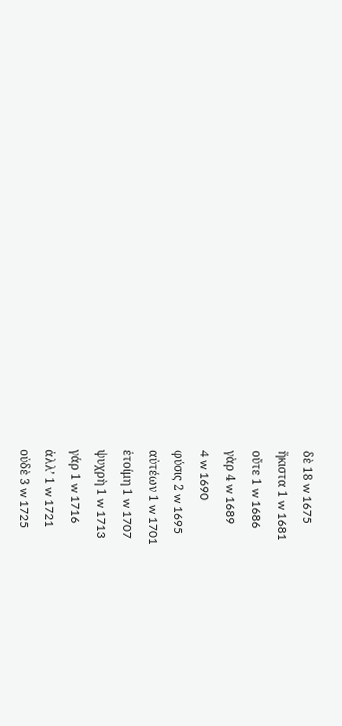δὲ 18 w 1675
ἥκιστα 1 w 1681
οὔτε 1 w 1686
γὰρ 4 w 1689
4 w 1690
φύσις 2 w 1695
αὐτέων 1 w 1701
ἑτοίμη 1 w 1707
ψυχρὴ 1 w 1713
γάρ 1 w 1716
ἀλλʼ 1 w 1721
οὐδὲ 3 w 1725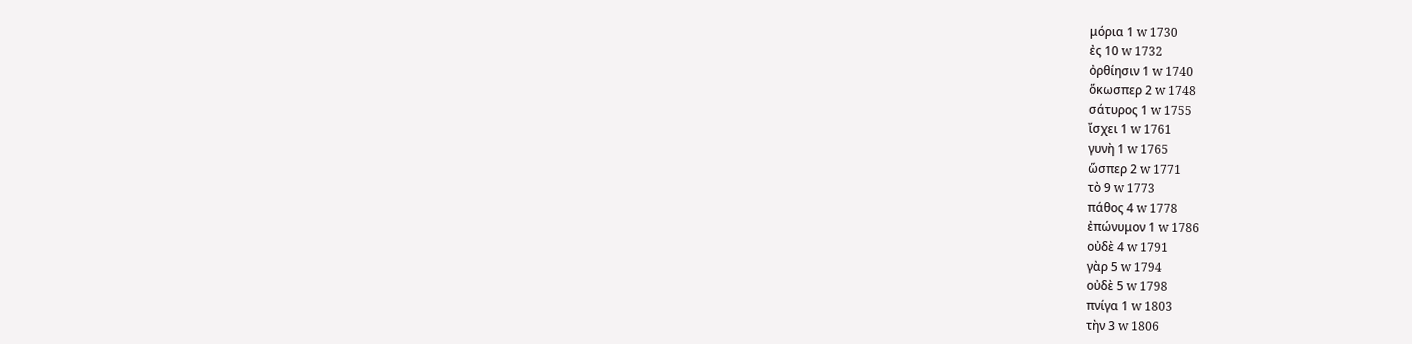μόρια 1 w 1730
ἐς 10 w 1732
ὀρθίησιν 1 w 1740
ὅκωσπερ 2 w 1748
σάτυρος 1 w 1755
ἴσχει 1 w 1761
γυνὴ 1 w 1765
ὥσπερ 2 w 1771
τὸ 9 w 1773
πάθος 4 w 1778
ἐπώνυμον 1 w 1786
οὐδὲ 4 w 1791
γὰρ 5 w 1794
οὐδὲ 5 w 1798
πνίγα 1 w 1803
τὴν 3 w 1806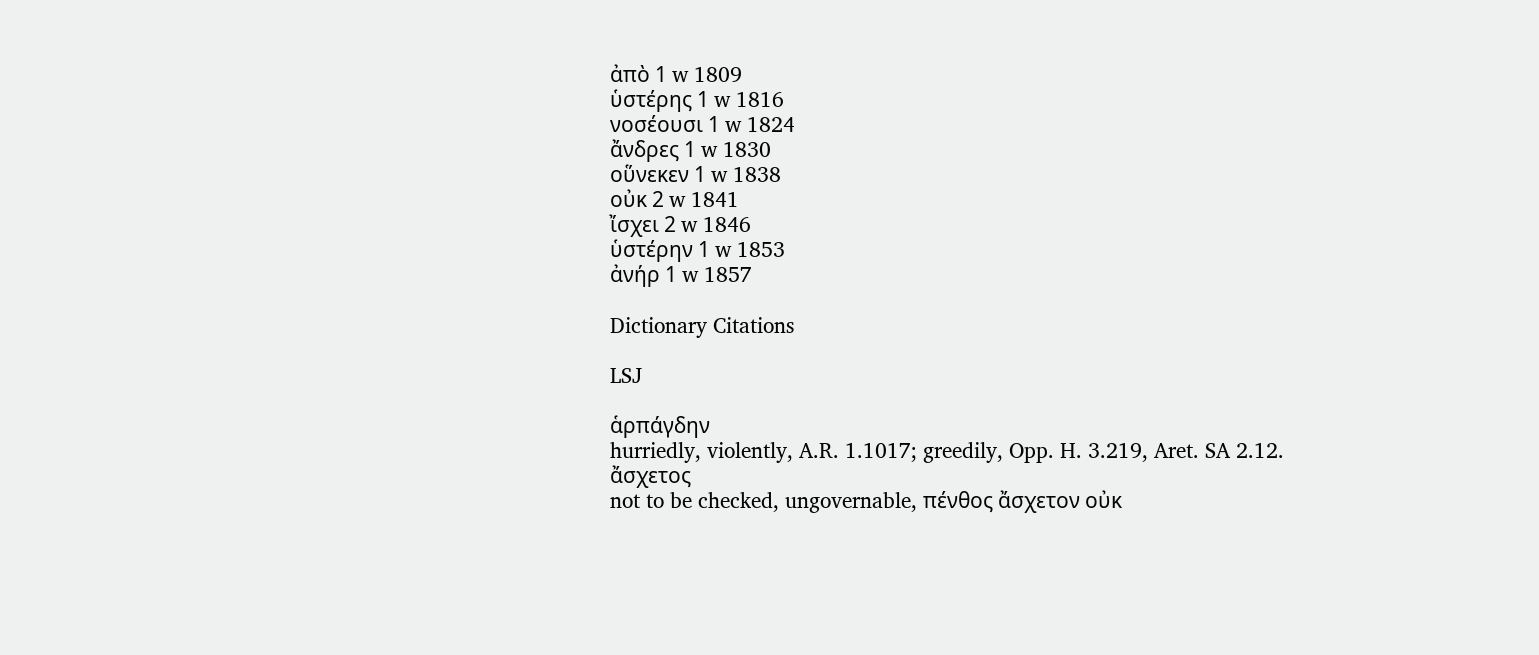ἀπὸ 1 w 1809
ὑστέρης 1 w 1816
νοσέουσι 1 w 1824
ἄνδρες 1 w 1830
οὕνεκεν 1 w 1838
οὐκ 2 w 1841
ἴσχει 2 w 1846
ὑστέρην 1 w 1853
ἀνήρ 1 w 1857

Dictionary Citations

LSJ

ἁρπάγδην
hurriedly, violently, A.R. 1.1017; greedily, Opp. H. 3.219, Aret. SA 2.12.
ἄσχετος
not to be checked, ungovernable, πένθος ἄσχετον οὐκ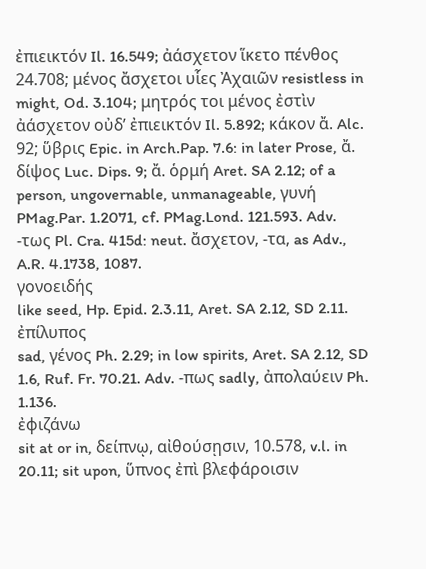ἐπιεικτόν Il. 16.549; ἀάσχετον ἵκετο πένθος 24.708; μένος ἄσχετοι υἷες Ἀχαιῶν resistless in might, Od. 3.104; μητρός τοι μένος ἐστὶν ἀάσχετον οὐδʼ ἐπιεικτόν Il. 5.892; κάκον ἄ. Alc. 92; ὕβρις Epic. in Arch.Pap. 7.6: in later Prose, ἄ. δίψος Luc. Dips. 9; ἄ. ὁρμή Aret. SA 2.12; of a person, ungovernable, unmanageable, γυνή PMag.Par. 1.2071, cf. PMag.Lond. 121.593. Adv. -τως Pl. Cra. 415d: neut. ἄσχετον, -τα, as Adv., A.R. 4.1738, 1087.
γονοειδής
like seed, Hp. Epid. 2.3.11, Aret. SA 2.12, SD 2.11.
ἐπίλυπος
sad, γένος Ph. 2.29; in low spirits, Aret. SA 2.12, SD 1.6, Ruf. Fr. 70.21. Adv. -πως sadly, ἀπολαύειν Ph. 1.136.
ἐφιζάνω
sit at or in, δείπνῳ, αἰθούσῃσιν, 10.578, v.l. in 20.11; sit upon, ὕπνος ἐπὶ βλεφάροισιν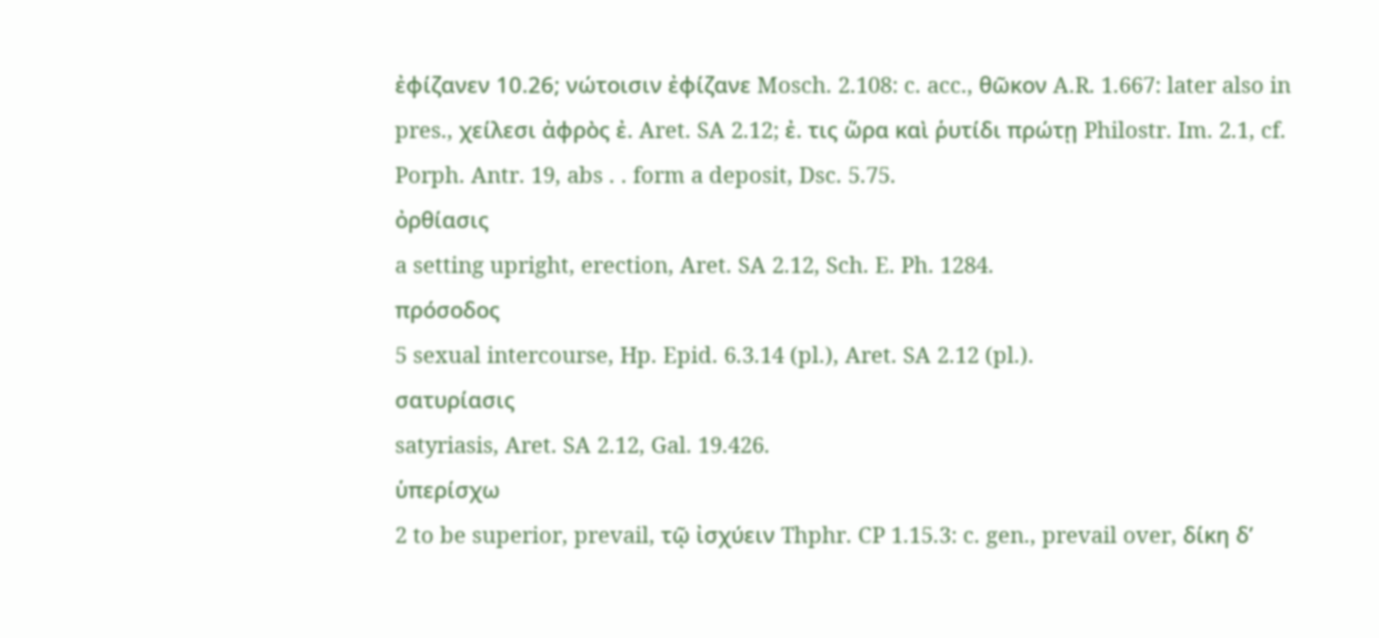ἐφίζανεν 10.26; νώτοισιν ἐφίζανε Mosch. 2.108: c. acc., θῶκον A.R. 1.667: later also in pres., χείλεσι ἀφρὸς ἐ. Aret. SA 2.12; ἐ. τις ὥρα καὶ ῥυτίδι πρώτῃ Philostr. Im. 2.1, cf. Porph. Antr. 19, abs . . form a deposit, Dsc. 5.75.
ὀρθίασις
a setting upright, erection, Aret. SA 2.12, Sch. E. Ph. 1284.
πρόσοδος
5 sexual intercourse, Hp. Epid. 6.3.14 (pl.), Aret. SA 2.12 (pl.).
σατυρίασις
satyriasis, Aret. SA 2.12, Gal. 19.426.
ὑπερίσχω
2 to be superior, prevail, τῷ ἰσχύειν Thphr. CP 1.15.3: c. gen., prevail over, δίκη δʼ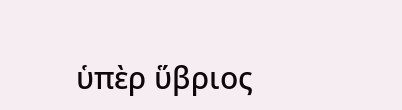ὑπὲρ ὕβριος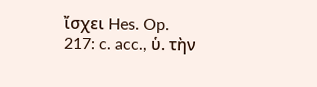ἴσχει Hes. Op. 217: c. acc., ὑ. τὴν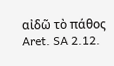αἰδῶ τὸ πάθος Aret. SA 2.12.